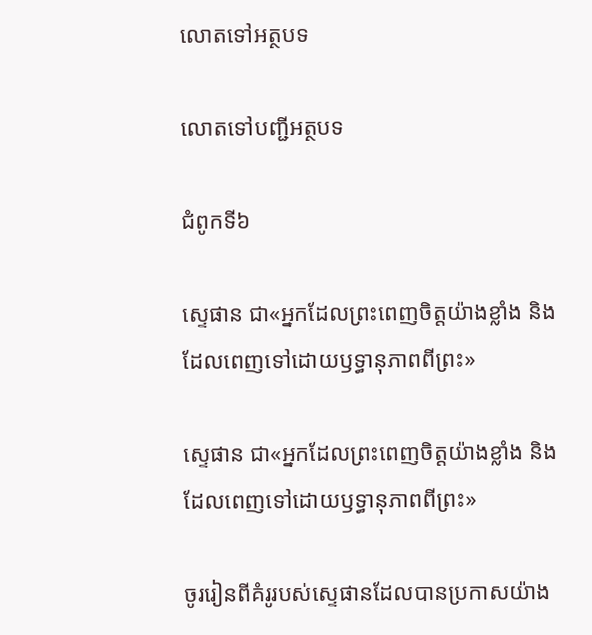លោតទៅអត្ថបទ

លោតទៅបញ្ជីអត្ថបទ

ជំពូកទី៦

ស្ទេផាន ជា«អ្នកដែលព្រះពេញចិត្តយ៉ាងខ្លាំង និងដែលពេញទៅដោយឫទ្ធានុភាពពីព្រះ»

ស្ទេផាន ជា«អ្នកដែលព្រះពេញចិត្តយ៉ាងខ្លាំង និងដែលពេញទៅដោយឫទ្ធានុភាពពីព្រះ»

ចូររៀនពីគំរូរបស់ស្ទេផានដែលបានប្រកាសយ៉ាង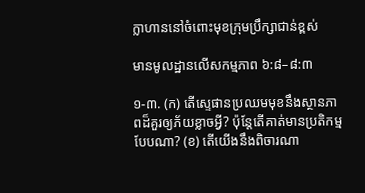ក្លាហាននៅចំពោះមុខក្រុមប្រឹក្សាជាន់ខ្ពស់

មានមូលដ្ឋានលើសកម្មភាព ៦:៨–៨:៣

១-៣. (ក) តើស្ទេផានប្រឈមមុខនឹងស្ថានភាពដ៏គួរឲ្យភ័យខ្លាចអ្វី? ប៉ុន្តែតើគាត់មានប្រតិកម្មបែបណា? (ខ) តើយើងនឹងពិចារណា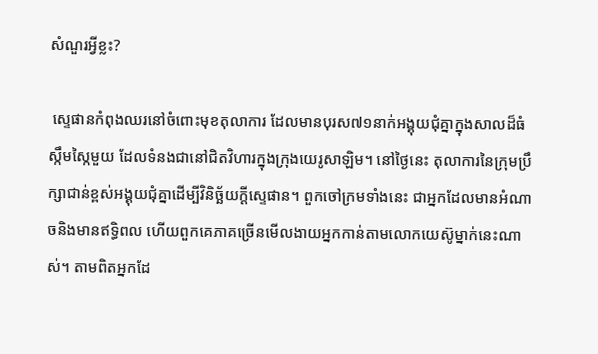សំណួរអ្វីខ្លះ?

 ស្ទេផានកំពុងឈរនៅចំពោះមុខតុលាការ ដែលមានបុរស៧១នាក់អង្គុយជុំគ្នាក្នុងសាលដ៏ធំស្កឹមស្កៃមួយ ដែលទំនងជានៅជិតវិហារក្នុងក្រុងយេរូសាឡិម។ នៅថ្ងៃនេះ តុលាការនៃក្រុមប្រឹក្សាជាន់ខ្ពស់អង្គុយជុំគ្នាដើម្បីវិនិច្ឆ័យក្ដីស្ទេផាន។ ពួកចៅក្រមទាំងនេះ ជាអ្នកដែលមានអំណាចនិងមានឥទ្ធិពល ហើយពួកគេភាគច្រើនមើលងាយអ្នកកាន់តាមលោកយេស៊ូម្នាក់នេះណាស់។ តាមពិតអ្នកដែ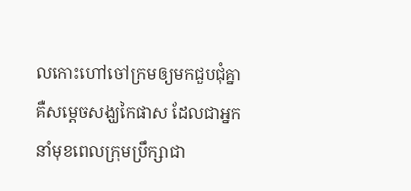លកោះហៅចៅក្រមឲ្យមកជួបជុំគ្នា គឺសម្ដេចសង្ឃកៃផាស ដែលជាអ្នកនាំមុខពេលក្រុមប្រឹក្សាជា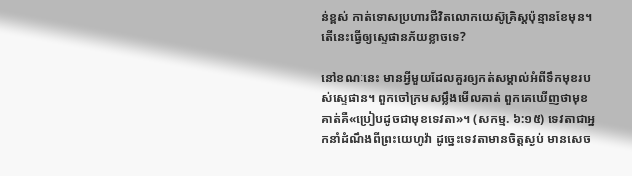ន់ខ្ពស់ កាត់ទោសប្រហារជីវិតលោកយេស៊ូគ្រិស្តប៉ុន្មានខែមុន។ តើនេះធ្វើឲ្យស្ទេផានភ័យខ្លាចទេ?

នៅខណៈនេះ មានអ្វីមួយដែលគួរឲ្យកត់សម្គាល់អំពីទឹកមុខរបស់ស្ទេផាន។ ពួកចៅក្រមសម្លឹងមើលគាត់ ពួកគេឃើញថាមុខគាត់គឺ«ប្រៀបដូចជាមុខទេវតា»។ (សកម្ម. ៦:១៥) ទេវតាជាអ្នកនាំដំណឹងពីព្រះយេហូវ៉ា ដូច្នេះទេវតាមានចិត្តស្ងប់ មានសេច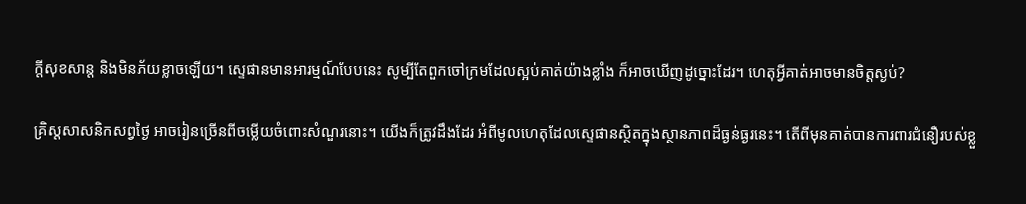ក្ដីសុខសាន្ត និងមិនភ័យខ្លាចឡើយ។ ស្ទេផានមានអារម្មណ៍បែបនេះ សូម្បីតែពួកចៅក្រមដែលស្អប់គាត់យ៉ាងខ្លាំង ក៏អាចឃើញដូច្នោះដែរ។ ហេតុអ្វីគាត់អាចមានចិត្តស្ងប់?

គ្រិស្តសាសនិកសព្វថ្ងៃ អាចរៀនច្រើនពីចម្លើយចំពោះសំណួរនោះ។ យើងក៏ត្រូវដឹងដែរ អំពីមូលហេតុដែលស្ទេផានស្ថិតក្នុងស្ថានភាពដ៏ធ្ងន់ធ្ងរនេះ។ តើពីមុនគាត់បានការពារជំនឿរបស់ខ្លួ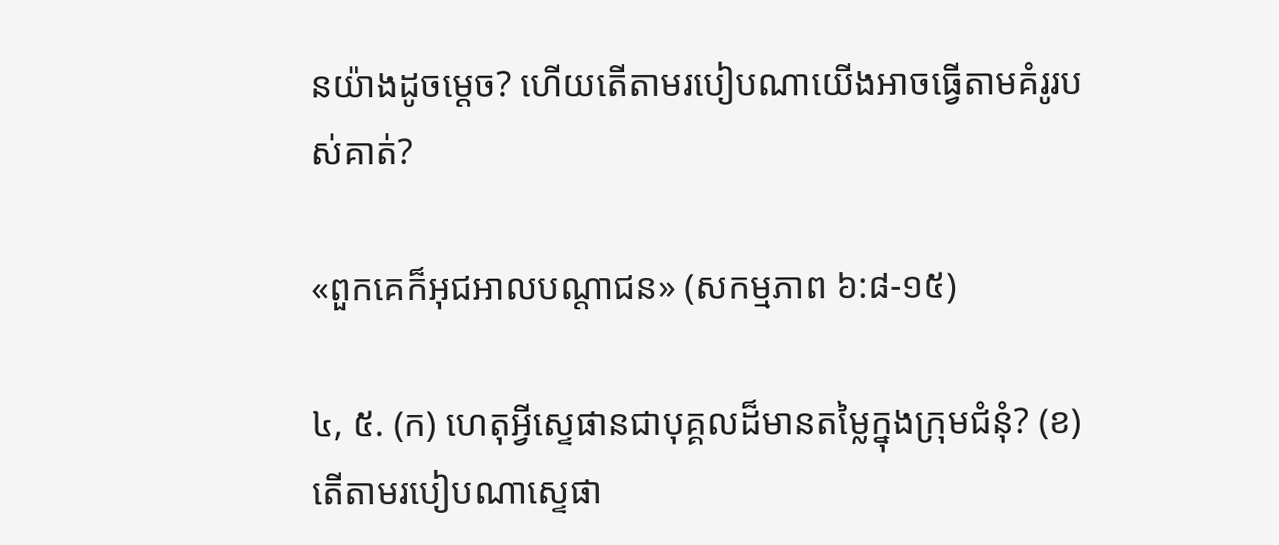នយ៉ាងដូចម្ដេច? ហើយតើតាមរបៀបណាយើងអាចធ្វើតាមគំរូរបស់គាត់?

«ពួកគេក៏អុជអាលបណ្ដាជន» (សកម្មភាព ៦:៨-១៥)

៤, ៥. (ក) ហេតុអ្វីស្ទេផានជាបុគ្គលដ៏មានតម្លៃក្នុងក្រុមជំនុំ? (ខ) តើតាមរបៀបណាស្ទេផា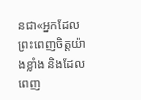នជា«អ្នកដែលព្រះពេញចិត្តយ៉ាងខ្លាំង និងដែលពេញ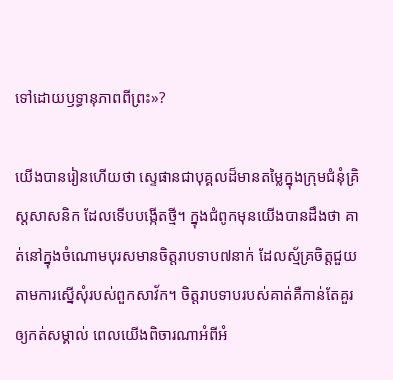ទៅដោយឫទ្ធានុភាពពីព្រះ»?

យើងបានរៀនហើយថា ស្ទេផានជាបុគ្គលដ៏មានតម្លៃក្នុងក្រុមជំនុំគ្រិស្តសាសនិក ដែលទើបបង្កើតថ្មី។ ក្នុងជំពូកមុនយើងបានដឹងថា គាត់នៅក្នុងចំណោមបុរសមានចិត្តរាបទាប៧នាក់ ដែលស្ម័គ្រចិត្តជួយតាមការស្នើសុំរបស់ពួកសាវ័ក។ ចិត្តរាបទាបរបស់គាត់គឺកាន់តែគួរឲ្យកត់សម្គាល់ ពេលយើងពិចារណាអំពីអំ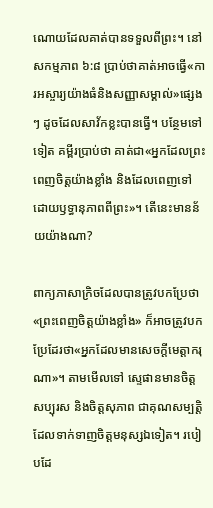ណោយដែលគាត់បានទទួលពីព្រះ។ នៅសកម្មភាព ៦:៨ ប្រាប់ថាគាត់អាចធ្វើ«ការអស្ចារ្យយ៉ាងធំនិងសញ្ញាសម្គាល់»ផ្សេងៗ ដូចដែលសាវ័កខ្លះបានធ្វើ។ បន្ថែមទៅទៀត គម្ពីរប្រាប់ថា គាត់ជា«អ្នកដែលព្រះពេញចិត្តយ៉ាងខ្លាំង និងដែលពេញទៅដោយឫទ្ធានុភាពពីព្រះ»។ តើនេះមានន័យយ៉ាងណា?

ពាក្យភាសាក្រិចដែលបានត្រូវបកប្រែថា«ព្រះពេញចិត្តយ៉ាងខ្លាំង» ក៏អាចត្រូវបកប្រែដែរថា«អ្នកដែលមានសេចក្ដីមេត្តាករុណា»។ តាមមើលទៅ ស្ទេផានមានចិត្តសប្បុរស និងចិត្តសុភាព ជាគុណសម្បត្តិដែលទាក់ទាញចិត្តមនុស្សឯទៀត។ របៀបដែ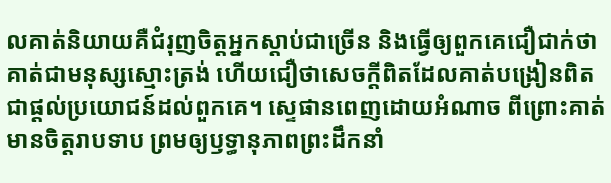លគាត់និយាយគឺជំរុញចិត្តអ្នកស្ដាប់ជាច្រើន និងធ្វើឲ្យពួកគេជឿជាក់ថាគាត់ជាមនុស្សស្មោះត្រង់ ហើយជឿថាសេចក្ដីពិតដែលគាត់បង្រៀនពិតជាផ្ដល់ប្រយោជន៍ដល់ពួកគេ។ ស្ទេផានពេញដោយអំណាច ពីព្រោះគាត់មានចិត្តរាបទាប ព្រមឲ្យឫទ្ធានុភាពព្រះដឹកនាំ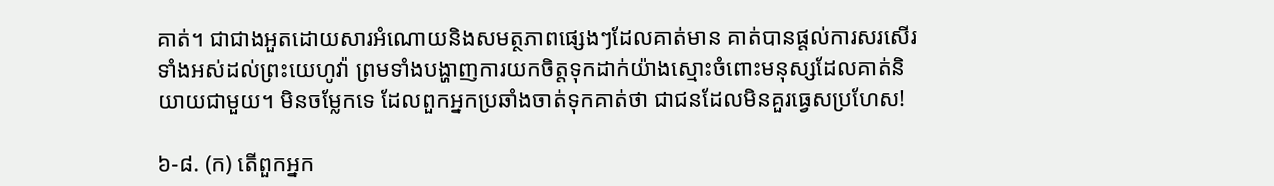គាត់។ ជាជាងអួតដោយសារអំណោយនិងសមត្ថភាពផ្សេងៗដែលគាត់មាន គាត់បានផ្ដល់ការសរសើរទាំងអស់ដល់ព្រះយេហូវ៉ា ព្រមទាំងបង្ហាញការយកចិត្តទុកដាក់យ៉ាងស្មោះចំពោះមនុស្សដែលគាត់និយាយជាមួយ។ មិនចម្លែកទេ ដែលពួកអ្នកប្រឆាំងចាត់ទុកគាត់ថា ជាជនដែលមិនគួរធ្វេសប្រហែស!

៦-៨. (ក) តើពួកអ្នក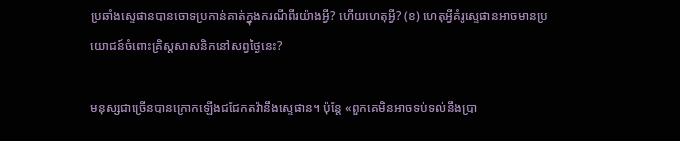ប្រឆាំងស្ទេផានបានចោទប្រកាន់គាត់ក្នុងករណីពីរយ៉ាងអ្វី? ហើយហេតុអ្វី? (ខ) ហេតុអ្វីគំរូស្ទេផានអាចមានប្រយោជន៍ចំពោះគ្រិស្តសាសនិកនៅសព្វថ្ងៃនេះ?

មនុស្សជាច្រើនបានក្រោកឡើងជជែកតវ៉ានឹងស្ទេផាន។ ប៉ុន្តែ «ពួកគេមិនអាចទប់ទល់នឹងប្រា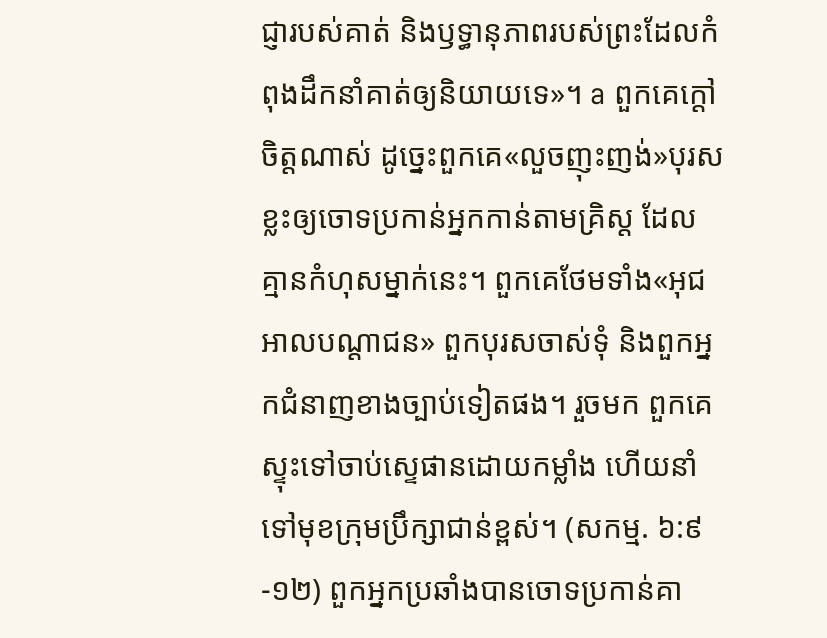ជ្ញារបស់គាត់ និងឫទ្ធានុភាពរបស់ព្រះដែលកំពុងដឹកនាំគាត់ឲ្យនិយាយទេ»។ a ពួកគេក្ដៅចិត្តណាស់ ដូច្នេះពួកគេ«លួចញុះញង់»បុរសខ្លះឲ្យចោទប្រកាន់អ្នកកាន់តាមគ្រិស្ត ដែលគ្មានកំហុសម្នាក់នេះ។ ពួកគេថែមទាំង«អុជអាលបណ្ដាជន» ពួកបុរសចាស់ទុំ និងពួកអ្នកជំនាញខាងច្បាប់ទៀតផង។ រួចមក ពួកគេស្ទុះទៅចាប់ស្ទេផានដោយកម្លាំង ហើយនាំទៅមុខក្រុមប្រឹក្សាជាន់ខ្ពស់។ (សកម្ម. ៦:៩-១២) ពួកអ្នកប្រឆាំងបានចោទប្រកាន់គា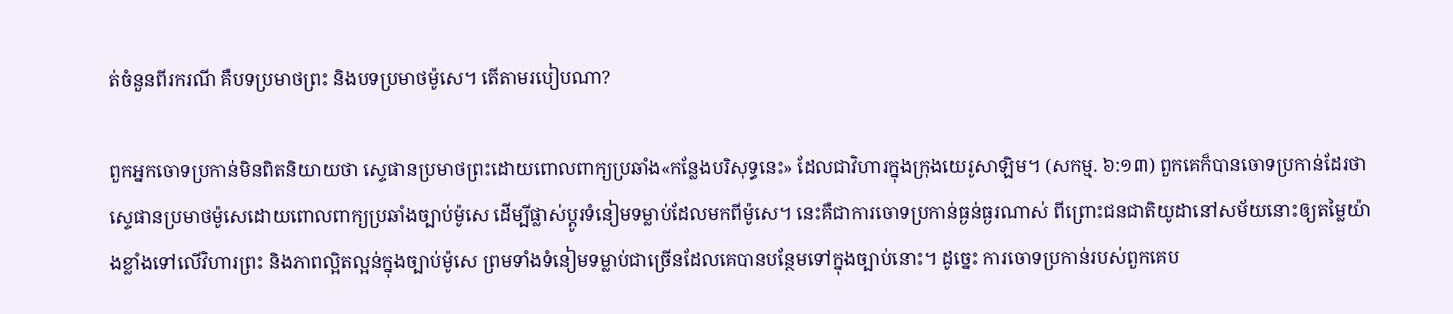ត់ចំនួនពីរករណី គឺបទប្រមាថព្រះ និងបទប្រមាថម៉ូសេ។ តើតាមរបៀបណា?

ពួកអ្នកចោទប្រកាន់មិនពិតនិយាយថា ស្ទេផានប្រមាថព្រះដោយពោលពាក្យប្រឆាំង«កន្លែងបរិសុទ្ធនេះ» ដែលជាវិហារក្នុងក្រុងយេរូសាឡិម។ (សកម្ម. ៦:១៣) ពួកគេក៏បានចោទប្រកាន់ដែរថា ស្ទេផានប្រមាថម៉ូសេដោយពោលពាក្យប្រឆាំងច្បាប់ម៉ូសេ ដើម្បីផ្លាស់ប្ដូរទំនៀមទម្លាប់ដែលមកពីម៉ូសេ។ នេះគឺជាការចោទប្រកាន់ធ្ងន់ធ្ងរណាស់ ពីព្រោះជនជាតិយូដានៅសម័យនោះឲ្យតម្លៃយ៉ាងខ្លាំងទៅលើវិហារព្រះ និងភាពល្អិតល្អន់ក្នុងច្បាប់ម៉ូសេ ព្រមទាំងទំនៀមទម្លាប់ជាច្រើនដែលគេបានបន្ថែមទៅក្នុងច្បាប់នោះ។ ដូច្នេះ ការចោទប្រកាន់របស់ពួកគេប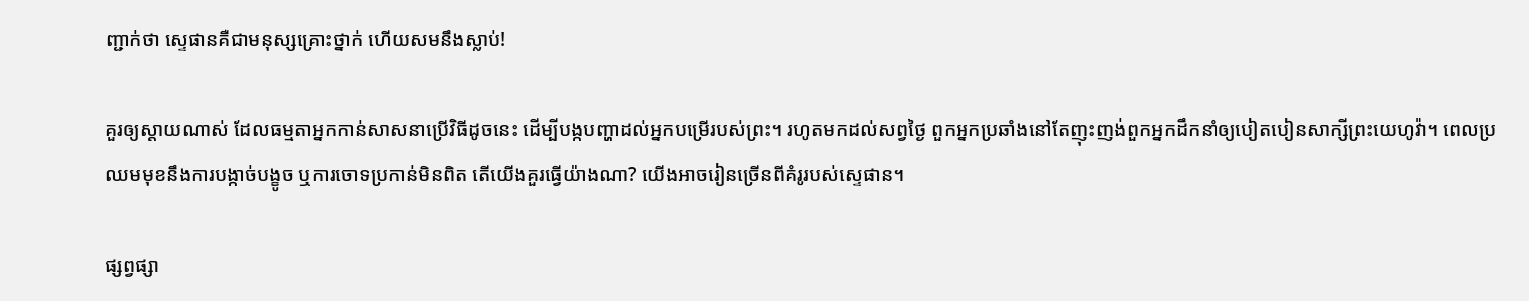ញ្ជាក់ថា ស្ទេផានគឺជាមនុស្សគ្រោះថ្នាក់ ហើយសមនឹងស្លាប់!

គួរឲ្យស្ដាយណាស់ ដែលធម្មតាអ្នកកាន់សាសនាប្រើវិធីដូចនេះ ដើម្បីបង្កបញ្ហាដល់អ្នកបម្រើរបស់ព្រះ។ រហូតមកដល់សព្វថ្ងៃ ពួកអ្នកប្រឆាំងនៅតែញុះញង់ពួកអ្នកដឹកនាំឲ្យបៀតបៀនសាក្សីព្រះយេហូវ៉ា។ ពេលប្រឈមមុខនឹងការបង្កាច់បង្ខូច ឬការចោទប្រកាន់មិនពិត តើយើងគួរធ្វើយ៉ាងណា? យើងអាចរៀនច្រើនពីគំរូរបស់ស្ទេផាន។

ផ្សព្វផ្សា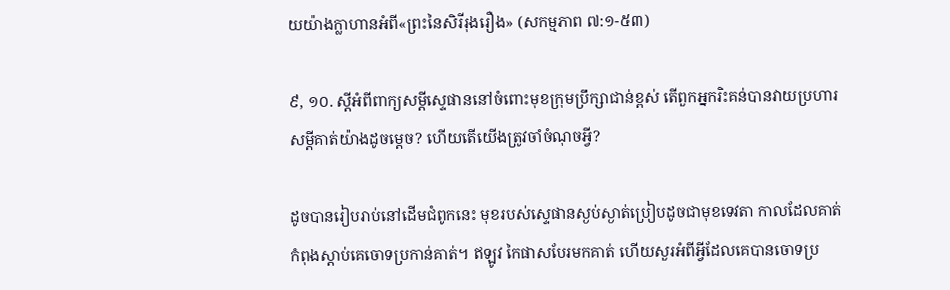យយ៉ាងក្លាហានអំពី«ព្រះនៃសិរីរុងរឿង» (សកម្មភាព ៧:១-៥៣)

៩, ១០. ស្ដីអំពីពាក្យសម្ដីស្ទេផាននៅចំពោះមុខក្រុមប្រឹក្សាជាន់ខ្ពស់ តើពួកអ្នករិះគន់បានវាយប្រហារសម្ដីគាត់យ៉ាងដូចម្ដេច? ហើយតើយើងត្រូវចាំចំណុចអ្វី?

ដូចបានរៀបរាប់នៅដើមជំពូកនេះ មុខរបស់ស្ទេផានស្ងប់ស្ងាត់ប្រៀបដូចជាមុខទេវតា កាលដែលគាត់កំពុងស្ដាប់គេចោទប្រកាន់គាត់។ ឥឡូវ កៃផាសបែរមកគាត់ ហើយសួរអំពីអ្វីដែលគេបានចោទប្រ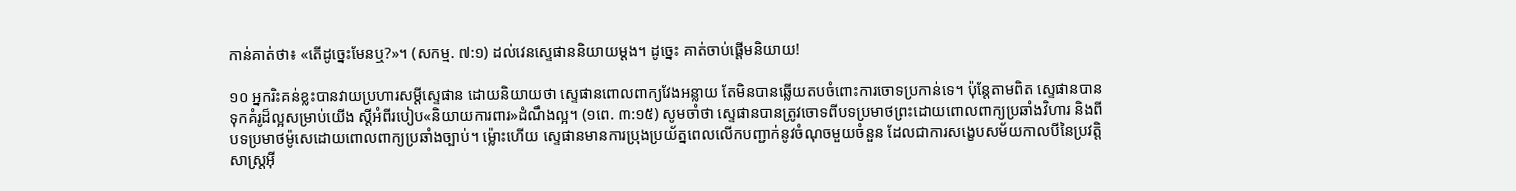កាន់គាត់ថា៖ «តើដូច្នេះមែនឬ?»។ (សកម្ម. ៧:១) ដល់វេនស្ទេផាននិយាយម្ដង។ ដូច្នេះ គាត់ចាប់ផ្ដើមនិយាយ!

១០ អ្នករិះគន់ខ្លះបានវាយប្រហារសម្ដីស្ទេផាន ដោយនិយាយថា ស្ទេផានពោលពាក្យវែងអន្លាយ តែមិនបានឆ្លើយតបចំពោះការចោទប្រកាន់ទេ។ ប៉ុន្តែតាមពិត ស្ទេផានបានទុកគំរូដ៏ល្អសម្រាប់យើង ស្ដីអំពីរបៀប«និយាយការពារ»ដំណឹងល្អ។ (១ពេ. ៣:១៥) សូមចាំថា ស្ទេផានបានត្រូវចោទពីបទប្រមាថព្រះដោយពោលពាក្យប្រឆាំងវិហារ និងពីបទប្រមាថម៉ូសេដោយពោលពាក្យប្រឆាំងច្បាប់។ ម្ល៉ោះហើយ ស្ទេផានមានការប្រុងប្រយ័ត្នពេលលើកបញ្ជាក់នូវចំណុចមួយចំនួន ដែលជាការសង្ខេបសម័យកាលបីនៃប្រវត្តិសាស្ត្រអ៊ី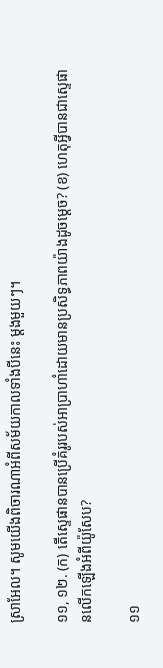ស្រាអែល។ សូមយើងពិចារណាអំពីសម័យកាលទាំងបីនេះ ម្ដងមួយៗ។

១១, ១២. (ក) តើស្ទេផានបានប្រើគំរូរបស់អាប្រាហាំដោយមានប្រសិទ្ធភាពយ៉ាងដូចម្ដេច? (ខ) ហេតុអ្វីបានជាស្ទេផានលើកឡើងអំពីយ៉ូសែប?

១១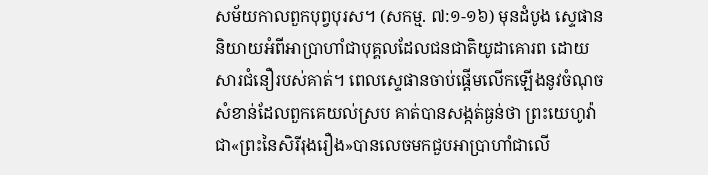សម័យកាលពួកបុព្វបុរស។ (សកម្ម. ៧:១-១៦) មុនដំបូង ស្ទេផាននិយាយអំពីអាប្រាហាំជាបុគ្គលដែលជនជាតិយូដាគោរព ដោយសារជំនឿរបស់គាត់។ ពេលស្ទេផានចាប់ផ្ដើមលើកឡើងនូវចំណុចសំខាន់ដែលពួកគេយល់ស្រប គាត់បានសង្កត់ធ្ងន់ថា ព្រះយេហូវ៉ាជា«ព្រះនៃសិរីរុងរឿង»បានលេចមកជួបអាប្រាហាំជាលើ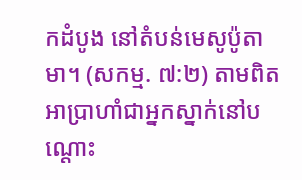កដំបូង នៅតំបន់មេសូប៉ូតាមា។ (សកម្ម. ៧:២) តាមពិត អាប្រាហាំជាអ្នកស្នាក់នៅបណ្ដោះ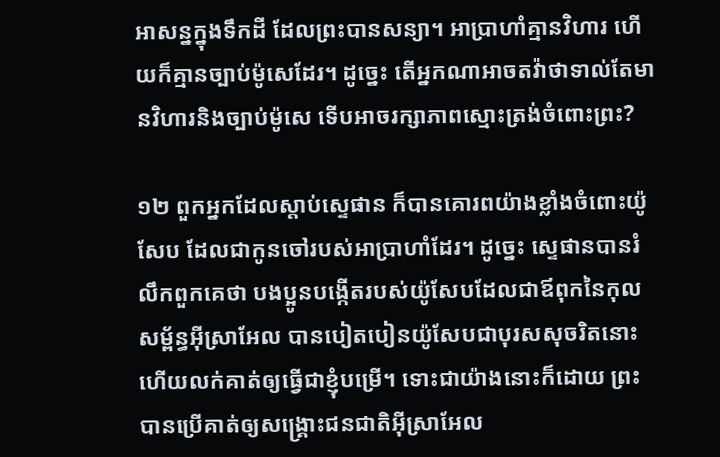អាសន្នក្នុងទឹកដី ដែលព្រះបានសន្យា។ អាប្រាហាំគ្មានវិហារ ហើយក៏គ្មានច្បាប់ម៉ូសេដែរ។ ដូច្នេះ តើអ្នកណាអាចតវ៉ាថាទាល់តែមានវិហារនិងច្បាប់ម៉ូសេ ទើបអាចរក្សាភាពស្មោះត្រង់ចំពោះព្រះ?

១២ ពួកអ្នកដែលស្ដាប់ស្ទេផាន ក៏បានគោរពយ៉ាងខ្លាំងចំពោះយ៉ូសែប ដែលជាកូនចៅរបស់អាប្រាហាំដែរ។ ដូច្នេះ ស្ទេផានបានរំលឹកពួកគេថា បងប្អូនបង្កើតរបស់យ៉ូសែបដែលជាឪពុកនៃកុលសម្ព័ន្ធអ៊ីស្រាអែល បានបៀតបៀនយ៉ូសែបជាបុរសសុចរិតនោះ ហើយលក់គាត់ឲ្យធ្វើជាខ្ញុំបម្រើ។ ទោះជាយ៉ាងនោះក៏ដោយ ព្រះបានប្រើគាត់ឲ្យសង្គ្រោះជនជាតិអ៊ីស្រាអែល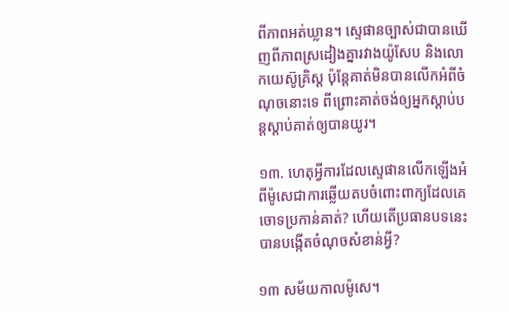ពីភាពអត់ឃ្លាន។ ស្ទេផានច្បាស់ជាបានឃើញពីភាពស្រដៀងគ្នារវាងយ៉ូសែប និងលោកយេស៊ូគ្រិស្ត ប៉ុន្តែគាត់មិនបានលើកអំពីចំណុចនោះទេ ពីព្រោះគាត់ចង់ឲ្យអ្នកស្ដាប់បន្តស្ដាប់គាត់ឲ្យបានយូរ។

១៣. ហេតុអ្វីការដែលស្ទេផានលើកឡើងអំពីម៉ូសេជាការឆ្លើយតបចំពោះពាក្យដែលគេចោទប្រកាន់គាត់? ហើយតើប្រធានបទនេះបានបង្កើតចំណុចសំខាន់អ្វី?

១៣ សម័យកាលម៉ូសេ។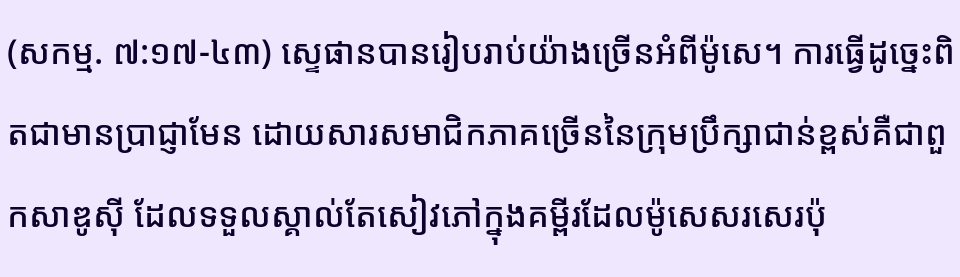(សកម្ម. ៧:១៧-៤៣) ស្ទេផានបានរៀបរាប់យ៉ាងច្រើនអំពីម៉ូសេ។ ការធ្វើដូច្នេះពិតជាមានប្រាជ្ញាមែន ដោយសារសមាជិកភាគច្រើននៃក្រុមប្រឹក្សាជាន់ខ្ពស់គឺជាពួកសាឌូស៊ី ដែលទទួលស្គាល់តែសៀវភៅក្នុងគម្ពីរដែលម៉ូសេសរសេរប៉ុ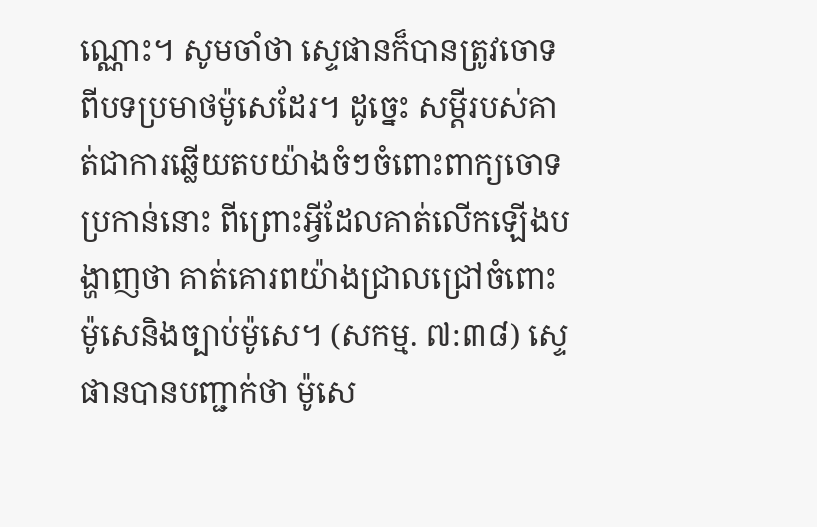ណ្ណោះ។ សូមចាំថា ស្ទេផានក៏បានត្រូវចោទពីបទប្រមាថម៉ូសេដែរ។ ដូច្នេះ សម្ដីរបស់គាត់ជាការឆ្លើយតបយ៉ាងចំៗចំពោះពាក្យចោទប្រកាន់នោះ ពីព្រោះអ្វីដែលគាត់លើកឡើងបង្ហាញថា គាត់គោរពយ៉ាងជ្រាលជ្រៅចំពោះម៉ូសេនិងច្បាប់ម៉ូសេ។ (សកម្ម. ៧:៣៨) ស្ទេផានបានបញ្ជាក់ថា ម៉ូសេ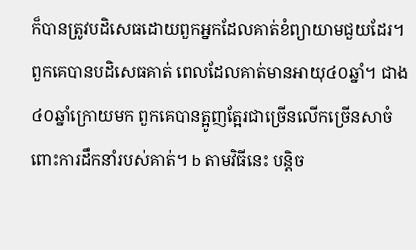ក៏បានត្រូវបដិសេធដោយពួកអ្នកដែលគាត់ខំព្យាយាមជួយដែរ។ ពួកគេបានបដិសេធគាត់ ពេលដែលគាត់មានអាយុ៤០ឆ្នាំ។ ជាង៤០ឆ្នាំក្រោយមក ពួកគេបានត្អូញត្អែរជាច្រើនលើកច្រើនសាចំពោះការដឹកនាំរបស់គាត់។ b តាមវិធីនេះ បន្តិច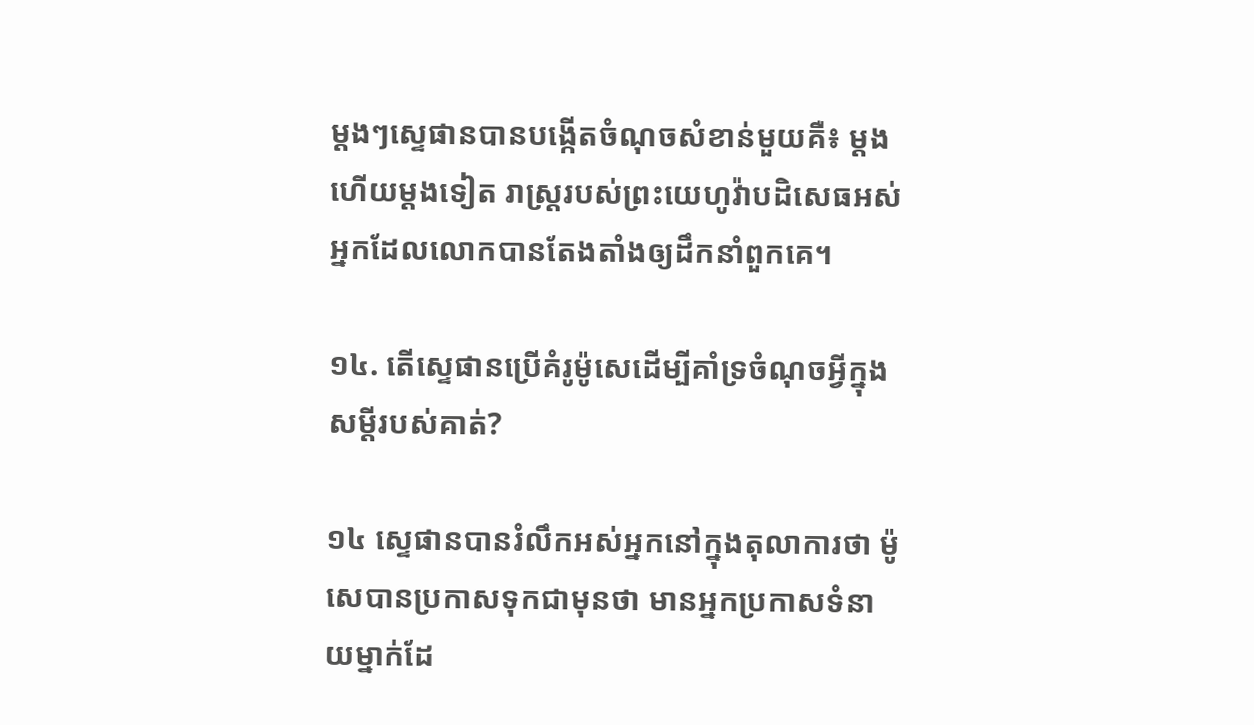ម្ដងៗស្ទេផានបានបង្កើតចំណុចសំខាន់មួយគឺ៖ ម្ដងហើយម្ដងទៀត រាស្ត្ររបស់ព្រះយេហូវ៉ាបដិសេធអស់អ្នកដែលលោកបានតែងតាំងឲ្យដឹកនាំពួកគេ។

១៤. តើស្ទេផានប្រើគំរូម៉ូសេដើម្បីគាំទ្រចំណុចអ្វីក្នុងសម្ដីរបស់គាត់?

១៤ ស្ទេផានបានរំលឹកអស់អ្នកនៅក្នុងតុលាការថា ម៉ូសេបានប្រកាសទុកជាមុនថា មានអ្នកប្រកាសទំនាយម្នាក់ដែ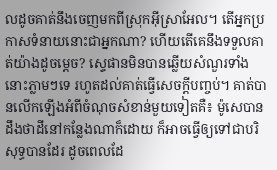លដូចគាត់នឹងចេញមកពីស្រុកអ៊ីស្រាអែល។ តើអ្នកប្រកាសទំនាយនោះជាអ្នកណា? ហើយតើគេនឹងទទួលគាត់យ៉ាងដូចម្ដេច? ស្ទេផានមិនបានឆ្លើយសំណួរទាំងនោះភ្លាមៗទេ រហូតដល់គាត់ធ្វើសេចក្ដីបញ្ចប់។ គាត់បានលើកឡើងអំពីចំណុចសំខាន់មួយទៀតគឺ៖ ម៉ូសេបានដឹងថាដីនៅកន្លែងណាក៏ដោយ ក៏អាចធ្វើឲ្យទៅជាបរិសុទ្ធបានដែរ ដូចពេលដែ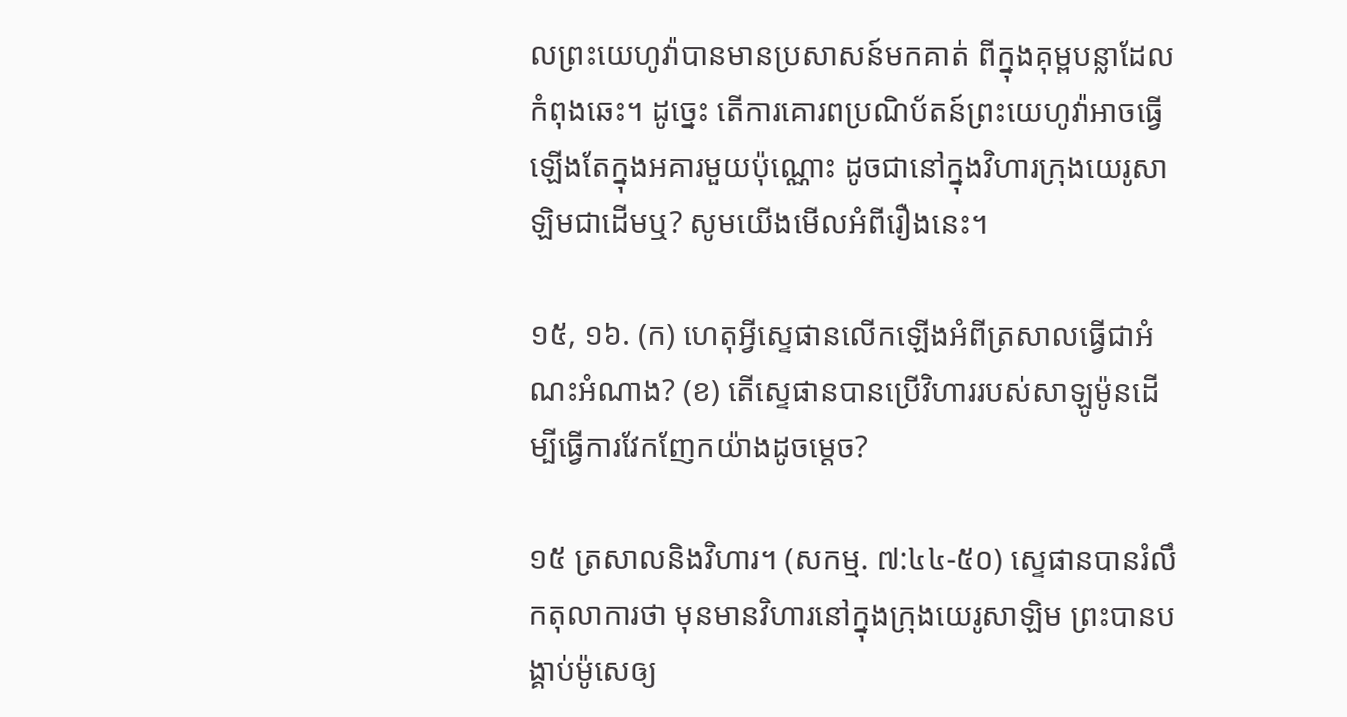លព្រះយេហូវ៉ាបានមានប្រសាសន៍មកគាត់ ពីក្នុងគុម្ពបន្លាដែលកំពុងឆេះ។ ដូច្នេះ តើការគោរពប្រណិប័តន៍ព្រះយេហូវ៉ាអាចធ្វើឡើងតែក្នុងអគារមួយប៉ុណ្ណោះ ដូចជានៅក្នុងវិហារក្រុងយេរូសាឡិមជាដើមឬ? សូមយើងមើលអំពីរឿងនេះ។

១៥, ១៦. (ក) ហេតុអ្វីស្ទេផានលើកឡើងអំពីត្រសាលធ្វើជាអំណះអំណាង? (ខ) តើស្ទេផានបានប្រើវិហាររបស់សាឡូម៉ូនដើម្បីធ្វើការវែកញែកយ៉ាងដូចម្ដេច?

១៥ ត្រសាលនិងវិហារ។ (សកម្ម. ៧:៤៤-៥០) ស្ទេផានបានរំលឹកតុលាការថា មុនមានវិហារនៅក្នុងក្រុងយេរូសាឡិម ព្រះបានបង្គាប់ម៉ូសេឲ្យ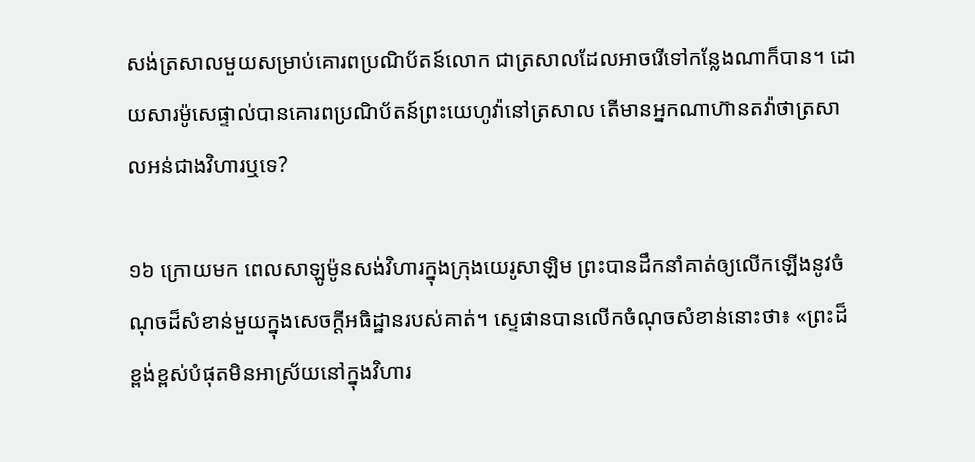សង់ត្រសាលមួយសម្រាប់គោរពប្រណិប័តន៍លោក ជាត្រសាលដែលអាចរើទៅកន្លែងណាក៏បាន។ ដោយសារម៉ូសេផ្ទាល់បានគោរពប្រណិប័តន៍ព្រះយេហូវ៉ានៅត្រសាល តើមានអ្នកណាហ៊ានតវ៉ាថាត្រសាលអន់ជាងវិហារឬទេ?

១៦ ក្រោយមក ពេលសាឡូម៉ូនសង់វិហារក្នុងក្រុងយេរូសាឡិម ព្រះបានដឹកនាំគាត់ឲ្យលើកឡើងនូវចំណុចដ៏សំខាន់មួយក្នុងសេចក្ដីអធិដ្ឋានរបស់គាត់។ ស្ទេផានបានលើកចំណុចសំខាន់នោះថា៖ «ព្រះដ៏ខ្ពង់ខ្ពស់បំផុតមិនអាស្រ័យនៅក្នុងវិហារ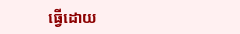ធ្វើដោយ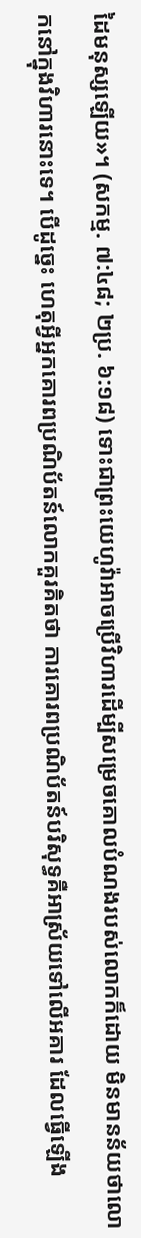ដៃមនុស្សឡើយ»។ (សកម្ម. ៧:៤៨; ២ប្រ. ៦:១៨) ទោះជាព្រះយេហូវ៉ាអាចប្រើវិហារដើម្បីសម្រេចគោលបំណងរបស់លោកក៏ដោយ មិនមានន័យថាលោកនៅក្នុងវិហារនោះទេ។ បើដូច្នេះ ហេតុអ្វីអ្នកគោរពប្រណិប័តន៍លោកគួរគិតថា ការគោរពប្រណិប័តន៍បរិសុទ្ធគឺអាស្រ័យទៅលើអគារ ដែលធ្វើឡើង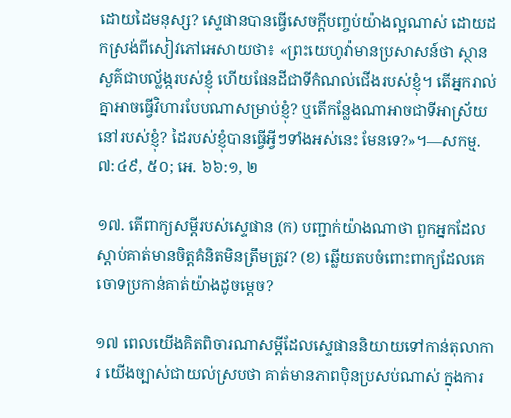ដោយដៃមនុស្ស? ស្ទេផានបានធ្វើសេចក្ដីបញ្ចប់យ៉ាងល្អណាស់ ដោយដកស្រង់ពីសៀវភៅអេសាយថា៖ «ព្រះយេហូវ៉ាមានប្រសាសន៍ថា ស្ថានសួគ៌ជាបល្ល័ង្ករបស់ខ្ញុំ ហើយផែនដីជាទីកំណល់ជើងរបស់ខ្ញុំ។ តើអ្នករាល់គ្នាអាចធ្វើវិហារបែបណាសម្រាប់ខ្ញុំ? ឬតើកន្លែងណាអាចជាទីអាស្រ័យនៅរបស់ខ្ញុំ? ដៃរបស់ខ្ញុំបានធ្វើអ្វីៗទាំងអស់នេះ មែនទេ?»។—សកម្ម. ៧:៤៩, ៥០; អេ. ៦៦:១, ២

១៧. តើពាក្យសម្ដីរបស់ស្ទេផាន (ក) បញ្ជាក់យ៉ាងណាថា ពួកអ្នកដែលស្ដាប់គាត់មានចិត្តគំនិតមិនត្រឹមត្រូវ? (ខ) ឆ្លើយតបចំពោះពាក្យដែលគេចោទប្រកាន់គាត់យ៉ាងដូចម្ដេច?

១៧ ពេលយើងគិតពិចារណាសម្ដីដែលស្ទេផាននិយាយទៅកាន់តុលាការ យើងច្បាស់ជាយល់ស្របថា គាត់មានភាពប៉ិនប្រសប់ណាស់ ក្នុងការ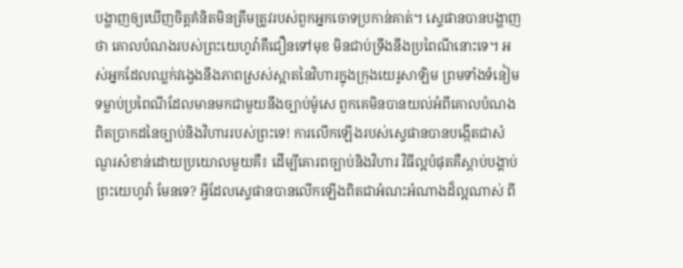បង្ហាញឲ្យឃើញចិត្តគំនិតមិនត្រឹមត្រូវរបស់ពួកអ្នកចោទប្រកាន់គាត់។ ស្ទេផានបានបង្ហាញថា គោលបំណងរបស់ព្រះយេហូវ៉ាគឺជឿនទៅមុខ មិនជាប់ទ្រឹងនឹងប្រពៃណីនោះទេ។ អស់អ្នកដែលឈ្លក់វង្វេងនឹងភាពស្រស់ស្អាតនៃវិហារក្នុងក្រុងយេរូសាឡិម ព្រមទាំងទំនៀមទម្លាប់ប្រពៃណីដែលមានមកជាមួយនឹងច្បាប់ម៉ូសេ ពួកគេមិនបានយល់អំពីគោលបំណងពិតប្រាកដនៃច្បាប់និងវិហាររបស់ព្រះទេ! ការលើកឡើងរបស់ស្ទេផានបានបង្កើតជាសំណួរសំខាន់ដោយប្រយោលមួយគឺ៖ ដើម្បីគោរពច្បាប់និងវិហារ វិធីល្អបំផុតគឺស្ដាប់បង្គាប់ព្រះយេហូវ៉ា មែនទេ? អ្វីដែលស្ទេផានបានលើកឡើងពិតជាអំណះអំណាងដ៏ល្អណាស់ ពី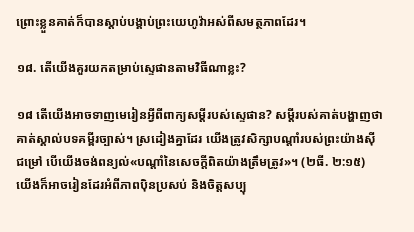ព្រោះខ្លួនគាត់ក៏បានស្ដាប់បង្គាប់ព្រះយេហូវ៉ាអស់ពីសមត្ថភាពដែរ។

១៨. តើយើងគួរយកតម្រាប់ស្ទេផានតាមវិធីណាខ្លះ?

១៨ តើយើងអាចទាញមេរៀនអ្វីពីពាក្យសម្ដីរបស់ស្ទេផាន? សម្ដីរបស់គាត់បង្ហាញថាគាត់ស្គាល់បទគម្ពីរច្បាស់។ ស្រដៀងគ្នាដែរ យើងត្រូវសិក្សាបណ្ដាំរបស់ព្រះយ៉ាងស៊ីជម្រៅ បើយើងចង់ពន្យល់«បណ្ដាំនៃសេចក្ដីពិតយ៉ាងត្រឹមត្រូវ»។ (២ធី. ២:១៥) យើងក៏អាចរៀនដែរអំពីភាពប៉ិនប្រសប់ និងចិត្តសប្បុ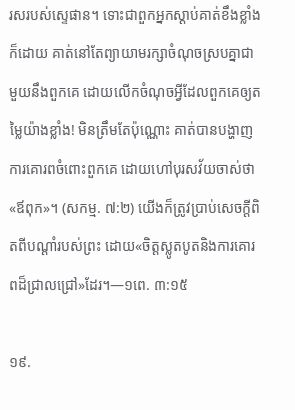រសរបស់ស្ទេផាន។ ទោះជាពួកអ្នកស្ដាប់គាត់ខឹងខ្លាំងក៏ដោយ គាត់នៅតែព្យាយាមរក្សាចំណុចស្របគ្នាជាមួយនឹងពួកគេ ដោយលើកចំណុចអ្វីដែលពួកគេឲ្យតម្លៃយ៉ាងខ្លាំង! មិនត្រឹមតែប៉ុណ្ណោះ គាត់បានបង្ហាញការគោរពចំពោះពួកគេ ដោយហៅបុរសវ័យចាស់ថា«ឪពុក»។ (សកម្ម. ៧:២) យើងក៏ត្រូវប្រាប់សេចក្ដីពិតពីបណ្ដាំរបស់ព្រះ ដោយ«ចិត្តស្លូតបូតនិងការគោរពដ៏ជ្រាលជ្រៅ»ដែរ។—១ពេ. ៣:១៥

១៩.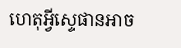ហេតុអ្វីស្ទេផានអាច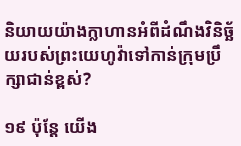និយាយយ៉ាងក្លាហានអំពីដំណឹងវិនិច្ឆ័យរបស់ព្រះយេហូវ៉ាទៅកាន់ក្រុមប្រឹក្សាជាន់ខ្ពស់?

១៩ ប៉ុន្តែ យើង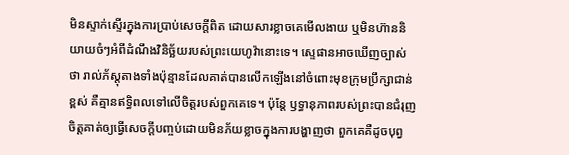មិនស្ទាក់ស្ទើរក្នុងការប្រាប់សេចក្ដីពិត ដោយសារខ្លាចគេមើលងាយ ឬមិនហ៊ាននិយាយចំៗអំពីដំណឹងវិនិច្ឆ័យរបស់ព្រះយេហូវ៉ានោះទេ។ ស្ទេផានអាចឃើញច្បាស់ថា រាល់ភ័ស្តុតាងទាំងប៉ុន្មានដែលគាត់បានលើកឡើងនៅចំពោះមុខក្រុមប្រឹក្សាជាន់ខ្ពស់ គឺគ្មានឥទ្ធិពលទៅលើចិត្តរបស់ពួកគេទេ។ ប៉ុន្តែ ឫទ្ធានុភាពរបស់ព្រះបានជំរុញចិត្តគាត់ឲ្យធ្វើសេចក្ដីបញ្ចប់ដោយមិនភ័យខ្លាចក្នុងការបង្ហាញថា ពួកគេគឺដូចបុព្វ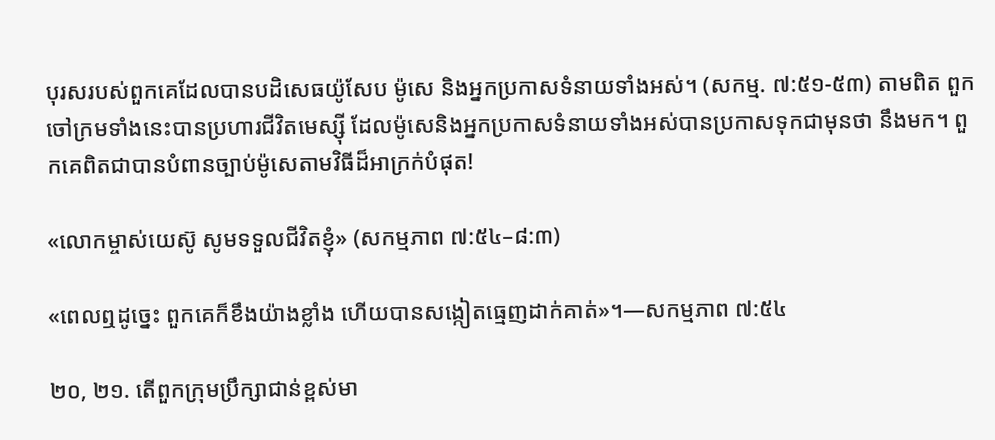បុរសរបស់ពួកគេដែលបានបដិសេធយ៉ូសែប ម៉ូសេ និងអ្នកប្រកាសទំនាយទាំងអស់។ (សកម្ម. ៧:៥១-៥៣) តាមពិត ពួកចៅក្រមទាំងនេះបានប្រហារជីវិតមេស្ស៊ី ដែលម៉ូសេនិងអ្នកប្រកាសទំនាយទាំងអស់បានប្រកាសទុកជាមុនថា នឹងមក។ ពួកគេពិតជាបានបំពានច្បាប់ម៉ូសេតាមវិធីដ៏អាក្រក់បំផុត!

«លោកម្ចាស់យេស៊ូ សូមទទួលជីវិតខ្ញុំ» (សកម្មភាព ៧:៥៤–៨:៣)

«ពេលឮដូច្នេះ ពួកគេក៏ខឹងយ៉ាងខ្លាំង ហើយបានសង្កៀតធ្មេញដាក់គាត់»។—សកម្មភាព ៧:៥៤

២០, ២១. តើពួកក្រុមប្រឹក្សាជាន់ខ្ពស់មា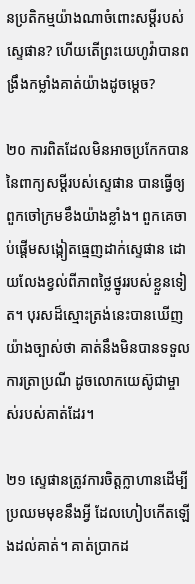នប្រតិកម្មយ៉ាងណាចំពោះសម្ដីរបស់ស្ទេផាន? ហើយតើព្រះយេហូវ៉ាបានពង្រឹងកម្លាំងគាត់យ៉ាងដូចម្ដេច?

២០ ការពិតដែលមិនអាចប្រកែកបាននៃពាក្យសម្ដីរបស់ស្ទេផាន បានធ្វើឲ្យពួកចៅក្រមខឹងយ៉ាងខ្លាំង។ ពួកគេចាប់ផ្ដើមសង្កៀតធ្មេញដាក់ស្ទេផាន ដោយលែងខ្វល់ពីភាពថ្លៃថ្នូររបស់ខ្លួនទៀត។ បុរសដ៏ស្មោះត្រង់នេះបានឃើញយ៉ាងច្បាស់ថា គាត់នឹងមិនបានទទួលការត្រាប្រណី ដូចលោកយេស៊ូជាម្ចាស់របស់គាត់ដែរ។

២១ ស្ទេផានត្រូវការចិត្តក្លាហានដើម្បីប្រឈមមុខនឹងអ្វី ដែលហៀបកើតឡើងដល់គាត់។ គាត់ប្រាកដ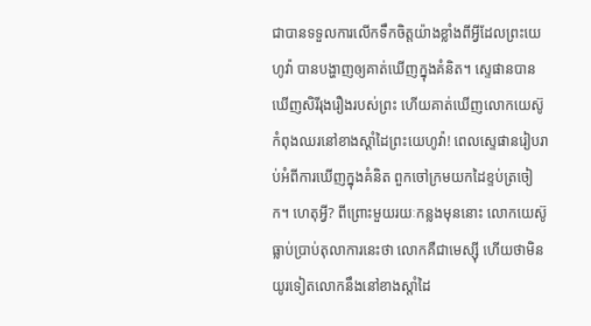ជាបានទទួលការលើកទឹកចិត្តយ៉ាងខ្លាំងពីអ្វីដែលព្រះយេហូវ៉ា បានបង្ហាញឲ្យគាត់ឃើញក្នុងគំនិត។ ស្ទេផានបានឃើញសិរីរុងរឿងរបស់ព្រះ ហើយគាត់ឃើញលោកយេស៊ូកំពុងឈរនៅខាងស្ដាំដៃព្រះយេហូវ៉ា! ពេលស្ទេផានរៀបរាប់អំពីការឃើញក្នុងគំនិត ពួកចៅក្រមយកដៃខ្ទប់ត្រចៀក។ ហេតុអ្វី? ពីព្រោះមួយរយៈកន្លងមុននោះ លោកយេស៊ូធ្លាប់ប្រាប់តុលាការនេះថា លោកគឺជាមេស្ស៊ី ហើយថាមិនយូរទៀតលោកនឹងនៅខាងស្ដាំដៃ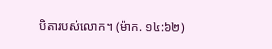បិតារបស់លោក។ (ម៉ាក. ១៤:៦២)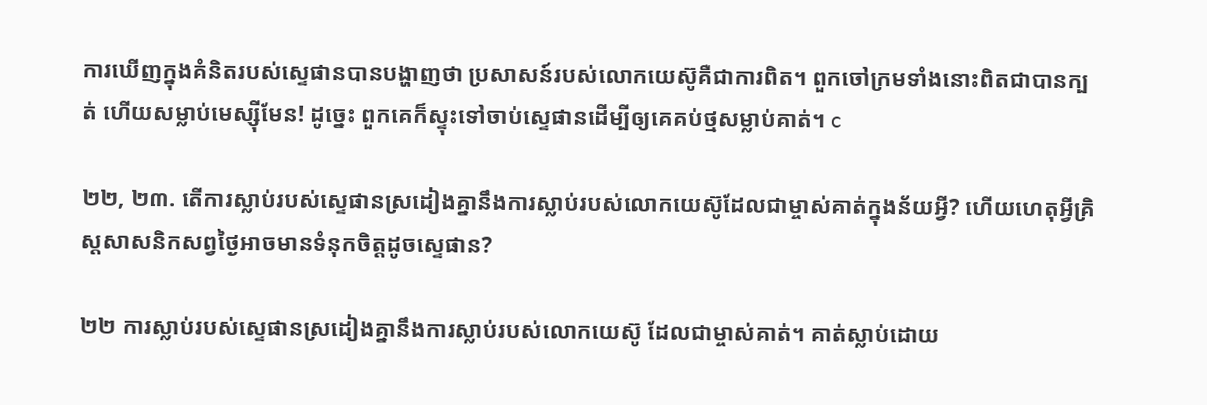ការឃើញក្នុងគំនិតរបស់ស្ទេផានបានបង្ហាញថា ប្រសាសន៍របស់លោកយេស៊ូគឺជាការពិត។ ពួកចៅក្រមទាំងនោះពិតជាបានក្បត់ ហើយសម្លាប់មេស្ស៊ីមែន! ដូច្នេះ ពួកគេក៏ស្ទុះទៅចាប់ស្ទេផានដើម្បីឲ្យគេគប់ថ្មសម្លាប់គាត់។ c

២២, ២៣. តើការស្លាប់របស់ស្ទេផានស្រដៀងគ្នានឹងការស្លាប់របស់លោកយេស៊ូដែលជាម្ចាស់គាត់ក្នុងន័យអ្វី? ហើយហេតុអ្វីគ្រិស្តសាសនិកសព្វថ្ងៃអាចមានទំនុកចិត្តដូចស្ទេផាន?

២២ ការស្លាប់របស់ស្ទេផានស្រដៀងគ្នានឹងការស្លាប់របស់លោកយេស៊ូ ដែលជាម្ចាស់គាត់។ គាត់ស្លាប់ដោយ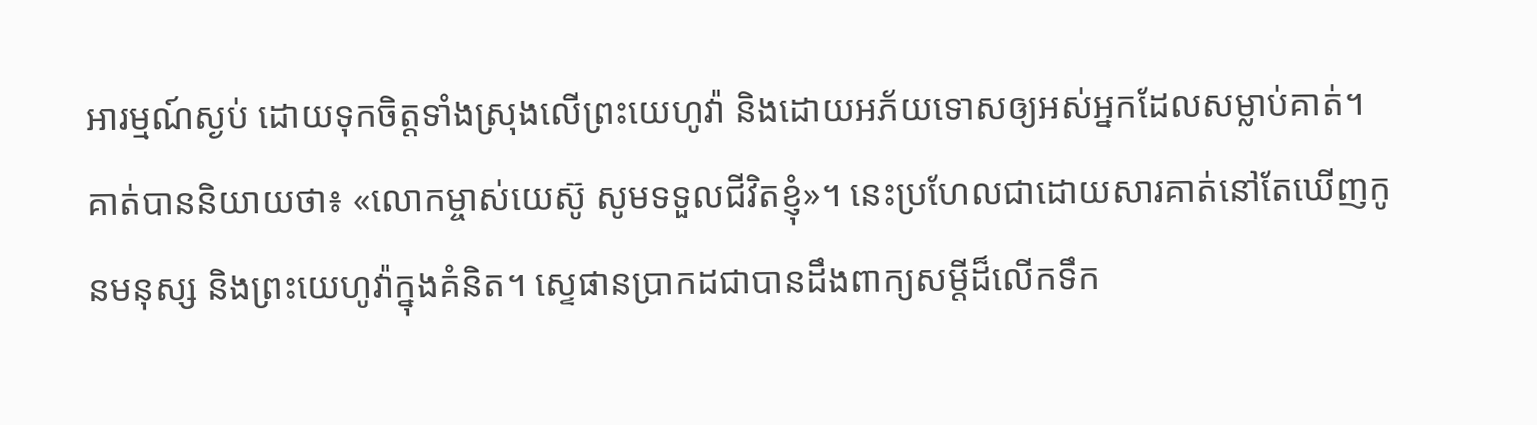អារម្មណ៍ស្ងប់ ដោយទុកចិត្តទាំងស្រុងលើព្រះយេហូវ៉ា និងដោយអភ័យទោសឲ្យអស់អ្នកដែលសម្លាប់គាត់។ គាត់បាននិយាយថា៖ «លោកម្ចាស់យេស៊ូ សូមទទួលជីវិតខ្ញុំ»។ នេះប្រហែលជាដោយសារគាត់នៅតែឃើញកូនមនុស្ស និងព្រះយេហូវ៉ាក្នុងគំនិត។ ស្ទេផានប្រាកដជាបានដឹងពាក្យសម្ដីដ៏លើកទឹក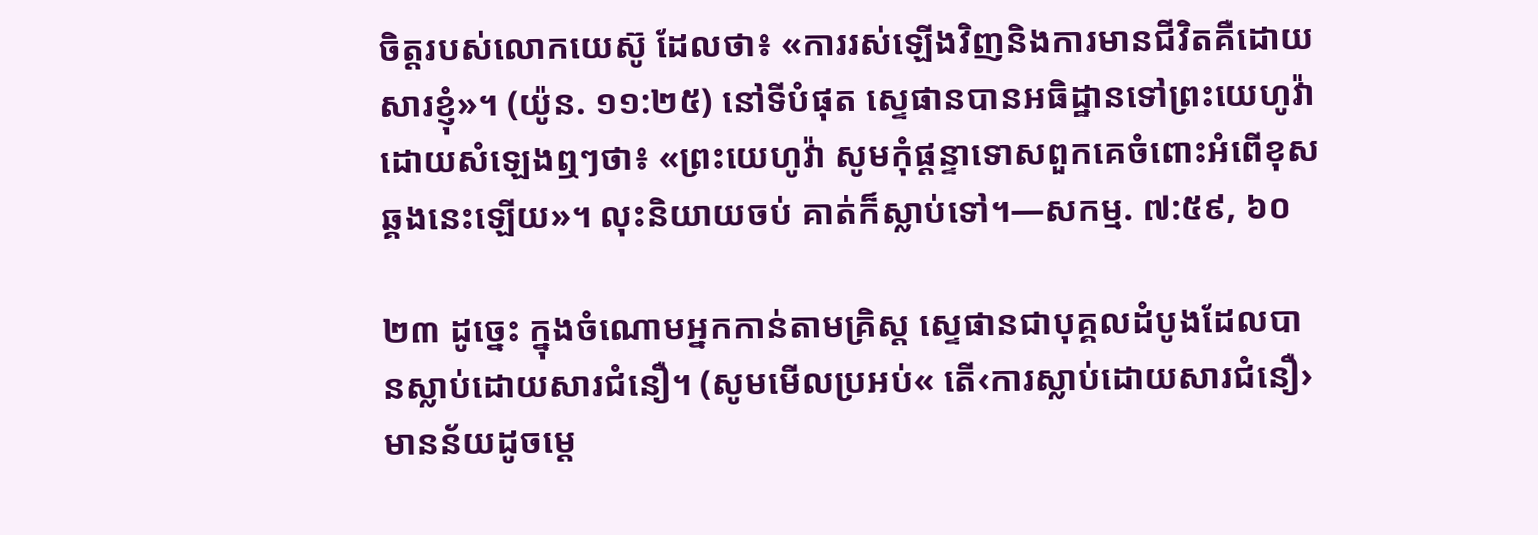ចិត្តរបស់លោកយេស៊ូ ដែលថា៖ «ការរស់ឡើងវិញនិងការមានជីវិតគឺដោយសារខ្ញុំ»។ (យ៉ូន. ១១:២៥) នៅទីបំផុត ស្ទេផានបានអធិដ្ឋានទៅព្រះយេហូវ៉ាដោយសំឡេងឮៗថា៖ «ព្រះយេហូវ៉ា សូមកុំផ្ដន្ទាទោសពួកគេចំពោះអំពើខុសឆ្គងនេះឡើយ»។ លុះនិយាយចប់ គាត់ក៏ស្លាប់ទៅ។—សកម្ម. ៧:៥៩, ៦០

២៣ ដូច្នេះ ក្នុងចំណោមអ្នកកាន់តាមគ្រិស្ត ស្ទេផានជាបុគ្គលដំបូងដែលបានស្លាប់ដោយសារជំនឿ។ (សូមមើលប្រអប់« តើ‹ការស្លាប់ដោយសារជំនឿ›មានន័យដូចម្ដេ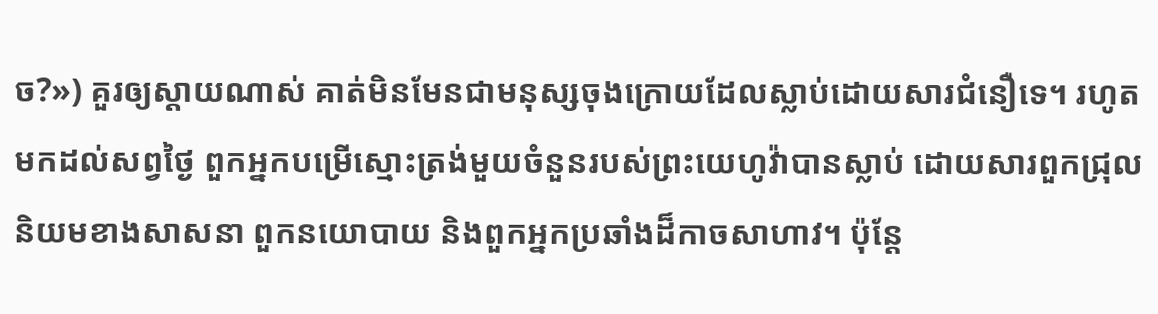ច?») គួរឲ្យស្ដាយណាស់ គាត់មិនមែនជាមនុស្សចុងក្រោយដែលស្លាប់ដោយសារជំនឿទេ។ រហូតមកដល់សព្វថ្ងៃ ពួកអ្នកបម្រើស្មោះត្រង់មួយចំនួនរបស់ព្រះយេហូវ៉ាបានស្លាប់ ដោយសារពួកជ្រុលនិយមខាងសាសនា ពួកនយោបាយ និងពួកអ្នកប្រឆាំងដ៏កាចសាហាវ។ ប៉ុន្តែ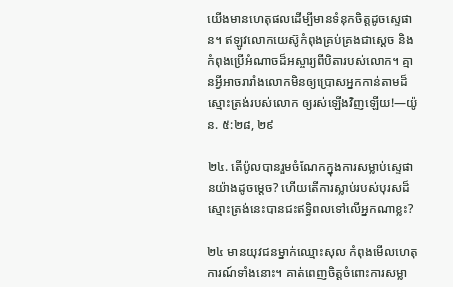យើងមានហេតុផលដើម្បីមានទំនុកចិត្តដូចស្ទេផាន។ ឥឡូវលោកយេស៊ូកំពុងគ្រប់គ្រងជាស្ដេច និងកំពុងប្រើអំណាចដ៏អស្ចារ្យពីបិតារបស់លោក។ គ្មានអ្វីអាចរារាំងលោកមិនឲ្យប្រោសអ្នកកាន់តាមដ៏ស្មោះត្រង់របស់លោក ឲ្យរស់ឡើងវិញឡើយ!—យ៉ូន. ៥:២៨, ២៩

២៤. តើប៉ូលបានរួមចំណែកក្នុងការសម្លាប់ស្ទេផានយ៉ាងដូចម្ដេច? ហើយតើការស្លាប់របស់បុរសដ៏ស្មោះត្រង់នេះបានជះឥទ្ធិពលទៅលើអ្នកណាខ្លះ?

២៤ មានយុវជនម្នាក់ឈ្មោះសុល កំពុងមើលហេតុការណ៍ទាំងនោះ។ គាត់ពេញចិត្តចំពោះការសម្លា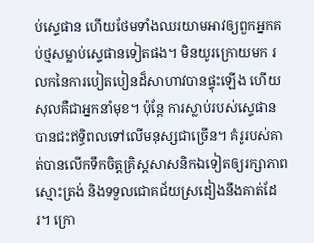ប់ស្ទេផាន ហើយថែមទាំងឈរយាមអាវឲ្យពួកអ្នកគប់ថ្មសម្លាប់ស្ទេផានទៀតផង។ មិនយូរក្រោយមក រលកនៃការបៀតបៀនដ៏សាហាវបានផ្ទុះឡើង ហើយសុលគឺជាអ្នកនាំមុខ។ ប៉ុន្តែ ការស្លាប់របស់ស្ទេផានបានជះឥទ្ធិពលទៅលើមនុស្សជាច្រើន។ គំរូរបស់គាត់បានលើកទឹកចិត្តគ្រិស្តសាសនិកឯទៀតឲ្យរក្សាភាពស្មោះត្រង់ និងទទួលជោគជ័យស្រដៀងនឹងគាត់ដែរ។ ក្រោ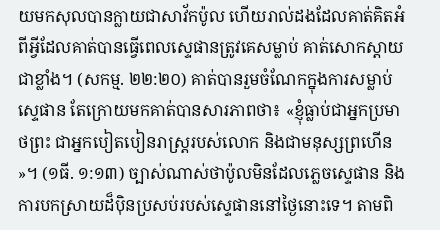យមកសុលបានក្លាយជាសាវ័កប៉ូល ហើយរាល់ដងដែលគាត់គិតអំពីអ្វីដែលគាត់បានធ្វើពេលស្ទេផានត្រូវគេសម្លាប់ គាត់សោកស្ដាយជាខ្លាំង។ (សកម្ម. ២២:២០) គាត់បានរួមចំណែកក្នុងការសម្លាប់ស្ទេផាន តែក្រោយមកគាត់បានសារភាពថា៖ «ខ្ញុំធ្លាប់ជាអ្នកប្រមាថព្រះ ជាអ្នកបៀតបៀនរាស្ដ្ររបស់លោក និងជាមនុស្សព្រហើន»។ (១ធី. ១:១៣) ច្បាស់ណាស់ថាប៉ូលមិនដែលភ្លេចស្ទេផាន និងការបកស្រាយដ៏ប៉ិនប្រសប់របស់ស្ទេផាននៅថ្ងៃនោះទេ។ តាមពិ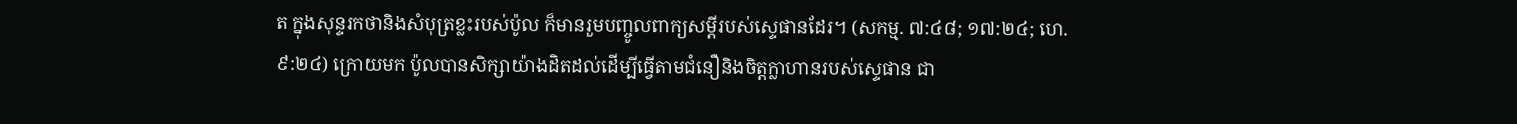ត ក្នុងសុន្ទរកថានិងសំបុត្រខ្លះរបស់ប៉ូល ក៏មានរួមបញ្ចូលពាក្យសម្ដីរបស់ស្ទេផានដែរ។ (សកម្ម. ៧:៤៨; ១៧:២៤; ហេ. ៩:២៤) ក្រោយមក ប៉ូលបានសិក្សាយ៉ាងដិតដល់ដើម្បីធ្វើតាមជំនឿនិងចិត្តក្លាហានរបស់ស្ទេផាន ជា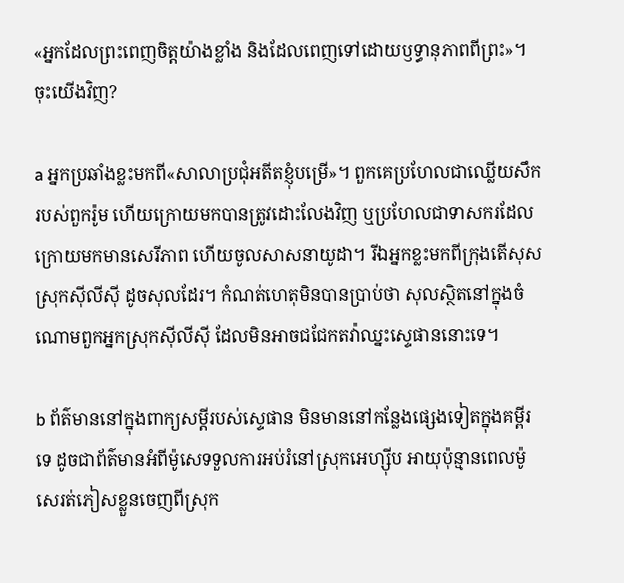«អ្នកដែលព្រះពេញចិត្តយ៉ាងខ្លាំង និងដែលពេញទៅដោយឫទ្ធានុភាពពីព្រះ»។ ចុះយើងវិញ?

a អ្នកប្រឆាំងខ្លះមកពី«សាលាប្រជុំអតីតខ្ញុំបម្រើ»។ ពួកគេប្រហែលជាឈ្លើយសឹករបស់ពួករ៉ូម ហើយក្រោយមកបានត្រូវដោះលែងវិញ ឬប្រហែលជាទាសករដែលក្រោយមកមានសេរីភាព ហើយចូលសាសនាយូដា។ រីឯអ្នកខ្លះមកពីក្រុងតើសុស ស្រុកស៊ីលីស៊ី ដូចសុលដែរ។ កំណត់ហេតុមិនបានប្រាប់ថា សុលស្ថិតនៅក្នុងចំណោមពួកអ្នកស្រុកស៊ីលីស៊ី ដែលមិនអាចជជែកតវ៉ាឈ្នះស្ទេផាននោះទេ។

b ព័ត៌មាននៅក្នុងពាក្យសម្ដីរបស់ស្ទេផាន មិនមាននៅកន្លែងផ្សេងទៀតក្នុងគម្ពីរទេ ដូចជាព័ត៌មានអំពីម៉ូសេទទួលការអប់រំនៅស្រុកអេហ្ស៊ីប អាយុប៉ុន្មានពេលម៉ូសេរត់ភៀសខ្លួនចេញពីស្រុក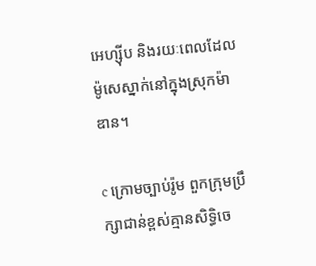អេហ្ស៊ីប និងរយៈពេលដែលម៉ូសេស្នាក់នៅក្នុងស្រុកម៉ាឌាន។

c ក្រោមច្បាប់រ៉ូម ពួកក្រុមប្រឹក្សាជាន់ខ្ពស់គ្មានសិទ្ធិចេ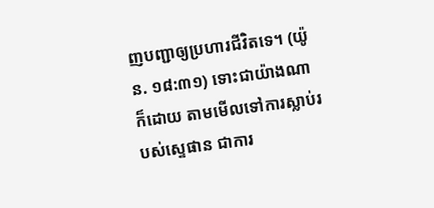ញបញ្ជាឲ្យប្រហារជីវិតទេ។ (យ៉ូន. ១៨:៣១) ទោះជាយ៉ាងណាក៏ដោយ តាមមើលទៅការស្លាប់របស់ស្ទេផាន ជាការ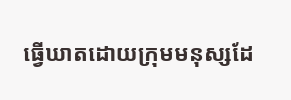ធ្វើឃាតដោយក្រុមមនុស្សដែ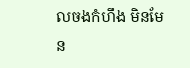លចងកំហឹង មិនមែន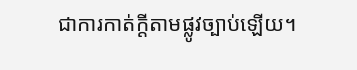ជាការកាត់ក្ដីតាមផ្លូវច្បាប់ឡើយ។